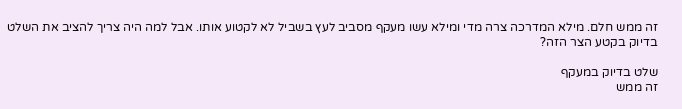זה ממש חלם. מילא המדרכה צרה מדי ומילא עשו מעקף מסביב לעץ בשביל לא לקטוע אותו. אבל למה היה צריך להציב את השלט בדיוק בקטע הצר הזה?

שלט בדיוק במעקף
זה ממש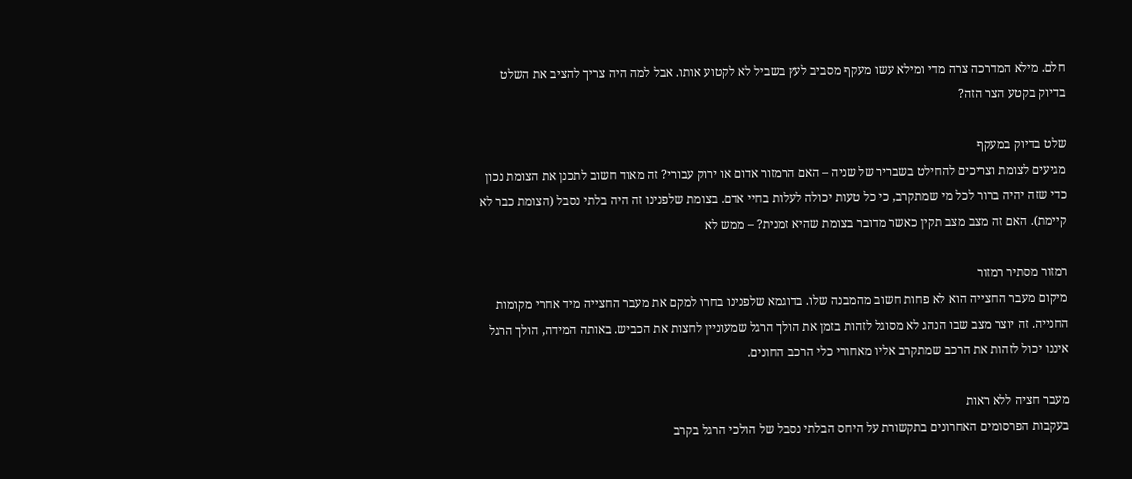חלם. מילא המדרכה צרה מדי ומילא עשו מעקף מסביב לעץ בשביל לא לקטוע אותו. אבל למה היה צריך להציב את השלט בדיוק בקטע הצר הזה?

שלט בדיוק במעקף
מגיעים לצומת וצריכים להחילט בשבריר של שניה – האם הרמזור אדום או ירוק עבורי? זה מאוד חשוב לתכנן את הצומת נכון כדי שזה יהיה ברור לכל מי שמתקרב, כי כל טעות יכולה לעלות בחיי אדם. בצומת שלפנינו זה היה בלתי נסבל (הצומת כבר לא קיימת). האם זה מצב מצב תקין כאשר מדובר בצומת שהיא זמנית? – ממש לא

רמזור מסתיר רמזור
מיקום מעבר החצייה הוא לא פחות חשוב מהמבנה שלו. בדוגמא שלפנינו בחרו למקם את מעבר החצייה מיד אחרי מקומות החנייה. זה יוצר מצב שבו הנהג לא מסוגל לזהות בזמן את הולך הרגל שמעוניין לחצות את הכביש. באותה המידה, הולך הרגל איננו יכול לזהות את הרכב שמתקרב אליו מאחורי כלי הרכב החונים.

מעבר חציה ללא ראות
בעקבות הפרסומים האחרונים בתקשורת על היחס הבלתי נסבל של הולכי הרגל בקרב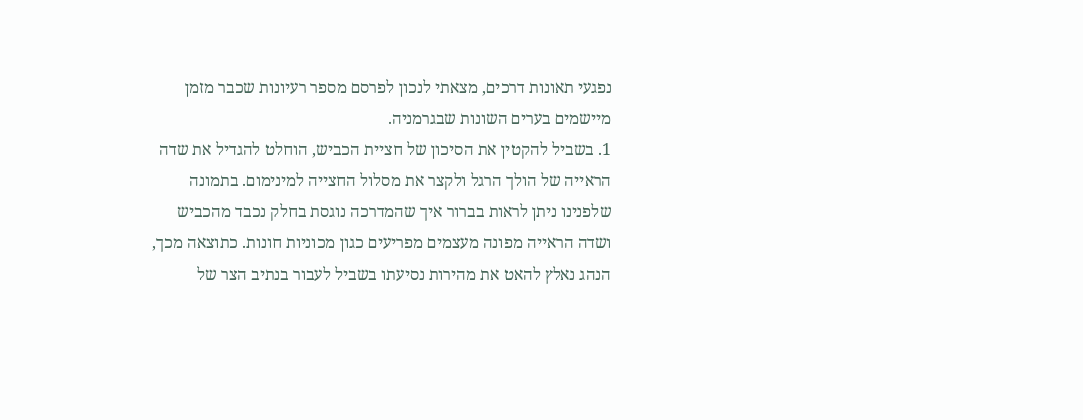נפגעי תאונות דרכים, מצאתי לנכון לפרסם מספר רעיונות שכבר מזמן מיישמים בערים השונות שבגרמניה.
1. בשביל להקטין את הסיכון של חציית הכביש, הוחלט להגדיל את שדה הראייה של הולך הרגל ולקצר את מסלול החצייה למינימום. בתמונה שלפנינו ניתן לראות בברור איך שהמדרכה נוגסת בחלק נכבד מהכביש ושדה הראייה מפונה מעצמים מפריעים כגון מכוניות חונות. כתוצאה מכך, הנהג נאלץ להאט את מהירות נסיעתו בשביל לעבור בנתיב הצר של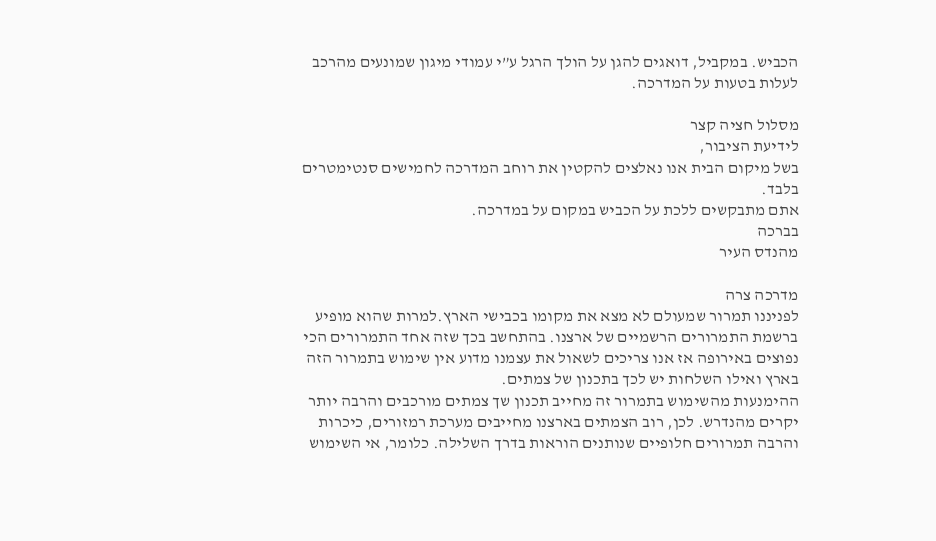הכביש. במקביל, דואגים להגן על הולך הרגל ע”י עמודי מיגון שמונעים מהרכב לעלות בטעות על המדרכה.

מסלול חציה קצר
לידיעת הציבור,
בשל מיקום הבית אנו נאלצים להקטין את רוחב המדרכה לחמישים סנטימטרים בלבד.
אתם מתבקשים ללכת על הכביש במקום על במדרכה.
בברכה
מהנדס העיר

מדרכה צרה
לפניננו תמרור שמעולם לא מצא את מקומו בכבישי הארץ.למרות שהוא מופיע ברשמת התמרורים הרשמיים של ארצנו. בהתחשב בכך שזה אחד התמרורים הכי נפוצים באירופה אז אנו צריכים לשאול את עצמנו מדוע אין שימוש בתמרור הזה בארץ ואילו השלחות יש לכך בתכנון של צמתים.
ההימנעות מהשימוש בתמרור זה מחייב תכנון שך צמתים מורכבים והרבה יותר יקרים מהנדרש. לכן, רוב הצמתים בארצנו מחייבים מערכת רמזורים, כיכרות והרבה תמרורים חלופיים שנותנים הוראות בדרך השלילה. כלומר, אי השימוש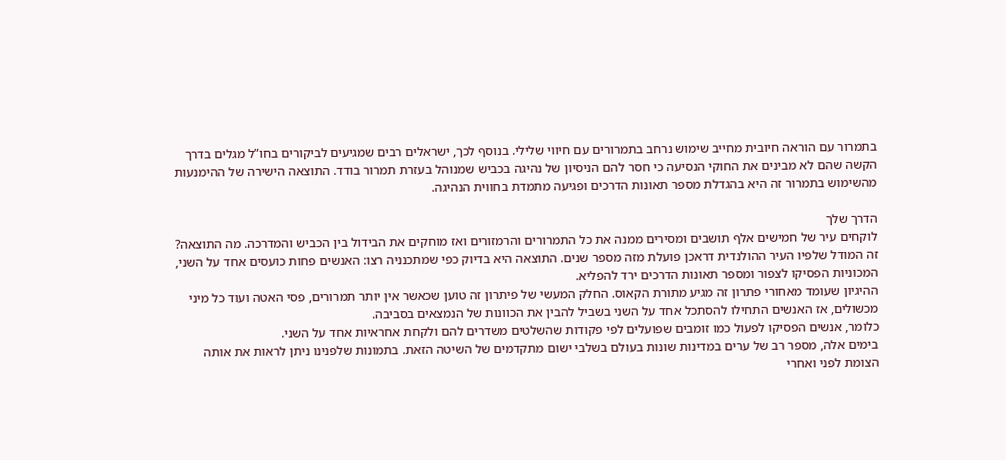בתמרור עם הוראה חיובית מחייב שימוש נרחב בתמרורים עם חיווי שלילי. בנוסף לכך, ישראלים רבים שמגיעים לביקורים בחו”ל מגלים בדרך הקשה שהם לא מבינים את החוקי הנסיעה כי חסר להם הניסיון של נהיגה בכביש שמנוהל בעזרת תמרור בודד. התוצאה הישירה של ההימנעות מהשימוש בתמרור זה היא בהגדלת מספר תאונות הדרכים ופגיעה מתמדת בחווית הנהיגה.

הדרך שלך
לוקחים עיר של חמישים אלף תושבים ומסירים ממנה את כל התמרורים והרמזורים ואז מוחקים את הבידול בין הכביש והמדרכה. מה התוצאה?
זה המודל שלפיו העיר ההולנדית דראכן פועלת מזה מספר שנים. התוצאה היא בדיוק כפי שמתכנניה רצו: האנשים פחות כועסים אחד על השני, המכוניות הפסיקו לצפור ומספר תאונות הדרכים ירד להפליא.
ההיגיון שעומד מאחורי פתרון זה מגיע מתורת הקאוס. החלק המעשי של פיתרון זה טוען שכאשר אין יותר תמרורים, פסי האטה ועוד כל מיני מכשולים, אז האנשים התחילו להסתכל אחד על השני בשביל להבין את הכוונות של הנמצאים בסביבה.
כלומר, אנשים הפסיקו לפעול כמו זומבים שפועלים לפי פקודות שהשלטים משדרים להם ולקחת אחראיות אחד על השני.
בימים אלה, מספר רב של ערים במדינות שונות בעולם בשלבי ישום מתקדמים של השיטה הזאת. בתמונות שלפנינו ניתן לראות את אותה הצומת לפני ואחרי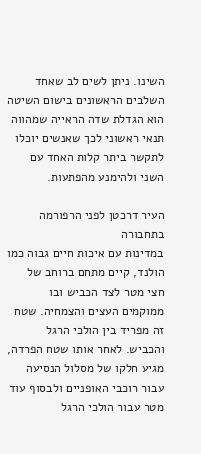השינו. ניתן לשים לב שאחד השלבים הראשונים בישום השיטה הוא הגדלת שדה הראייה שמהווה תנאי ראשוני לכך שאנשים יוכלו לתקשר ביתר קלות האחד עם השני ולהימנע מהפתעות.

העיר דרכטן לפני הרפורמה בתחבורה
במדינות עם איכות חיים גבוה כמו הולנד, קיים מתחם ברוחב של חצי מטר לצד הכביש ובו ממוקמים העצים והצמחיה. שטח זה מפריד בין הולכי הרגל והכביש. לאחר אותו שטח הפרדה, מגיע חלקו של מסלול הנסיעה עבור רוכבי האופניים ולבסוף עוד מטר עבור הולכי הרגל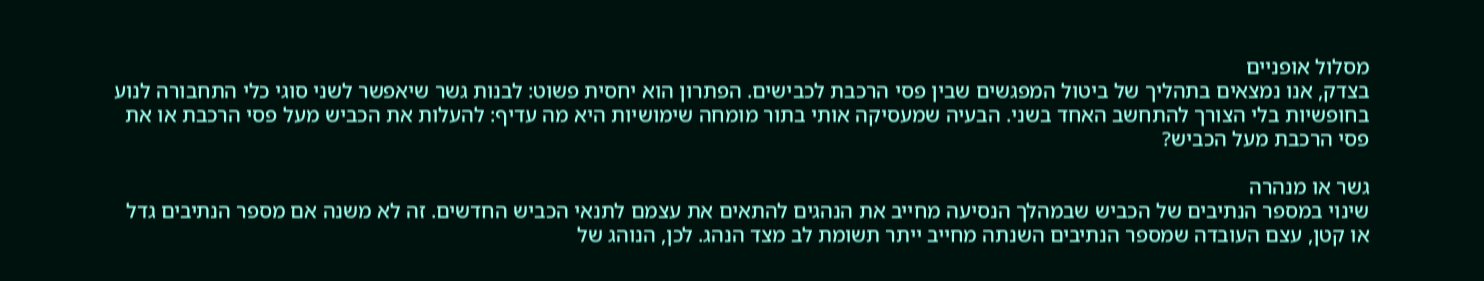מסלול אופניים
בצדק, אנו נמצאים בתהליך של ביטול המפגשים שבין פסי הרכבת לכבישים. הפתרון הוא יחסית פשוט: לבנות גשר שיאפשר לשני סוגי כלי התחבורה לנוע בחופשיות בלי הצורך להתחשב האחד בשני. הבעיה שמעסיקה אותי בתור מומחה שימושיות היא מה עדיף: להעלות את הכביש מעל פסי הרכבת או את פסי הרכבת מעל הכביש?

גשר או מנהרה
שינוי במספר הנתיבים של הכביש שבמהלך הנסיעה מחייב את הנהגים להתאים את עצמם לתנאי הכביש החדשים. זה לא משנה אם מספר הנתיבים גדל או קטן, עצם העובדה שמספר הנתיבים השנתה מחייב ייתר תשומת לב מצד הנהג. לכן, הנוהג של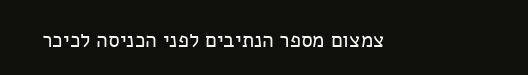צמצום מספר הנתיבים לפני הכניסה לכיכר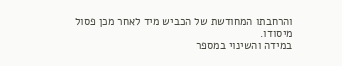והרחבתו המחודשת של הכביש מיד לאחר מכן פסול מיסודו.
במידה והשינוי במספר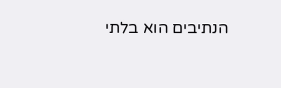הנתיבים הוא בלתי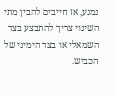נמנע, אז חייבים להבין מתי השינוי צריך להתבצע בצד השמאלי או בצד הימיני של הכביש.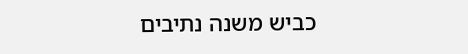כביש משנה נתיבים